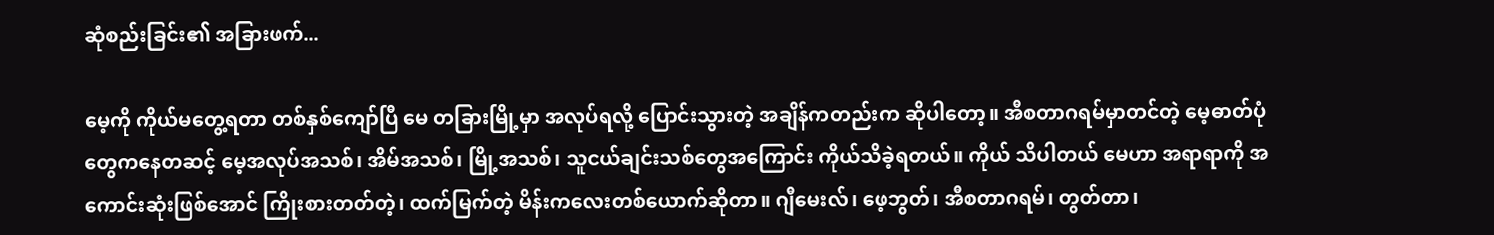ဆုံစည်းခြင်း၏ အခြားဖက်...

မေ့ကို ကိုယ်မတွေ့ရတာ တစ်နှစ်ကျော်ပြီ မေ တခြားမြို့မှာ အလုပ်ရလို့ ပြောင်းသွားတဲ့ အချိန်ကတည်းက ဆိုပါတော့။ အီစတာဂရမ်မှာတင်တဲ့ မေ့ဓာတ်ပုံတွေကနေတဆင့် မေ့အလုပ်အသစ်၊ အိမ်အသစ်၊ မြို့အသစ်၊ သူငယ်ချင်းသစ်တွေအကြောင်း ကိုယ်သိခဲ့ရတယ်။ ကိုယ် သိပါတယ် မေဟာ အရာရာကို အကောင်းဆုံးဖြစ်အောင် ကြိုးစားတတ်တဲ့၊ ထက်မြက်တဲ့ မိန်းကလေးတစ်ယောက်ဆိုတာ။ ဂျီမေးလ်၊ ဖေ့ဘွတ်၊ အီစတာဂရမ်၊ တွတ်တာ၊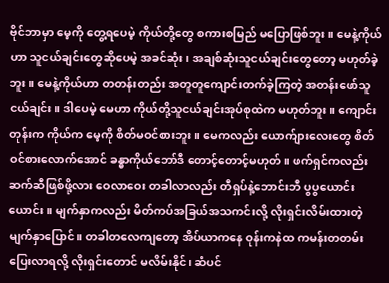ဗိုင်ဘာမှာ မေ့ကို တွေ့ရပေမဲ့ ကိုယ်တို့တွေ စကားစမြည် မပြောဖြစ်ဘူး။ မေနဲ့ကိုယ်ဟာ သူငယ်ချင်းတွေဆိုပေမဲ့ အခင်ဆုံး၊ အချစ်ဆုံးသူငယ်ချင်းတွေတော့ မဟုတ်ခဲ့ဘူး။ မေနဲ့ကိုယ်ဟာ တတန်းတည်း အတူတူကျောင်းတက်ခဲ့ကြတဲ့ အတန်းဖော်သူငယ်ချင်း။ ဒါပေမဲ့ မေဟာ ကိုယ်တို့သူငယ်ချင်းအုပ်စုထဲက မဟုတ်ဘူး။ ကျောင်းတုန်းက ကိုယ်က မေ့ကို စိတ်မဝင်စားဘူး။ မေကလည်း ယောက်ျားလေးတွေ စိတ်ဝင်စားလောက်အောင် ခန္ဓာကိုယ်ဘော်ဒီ တောင့်တောင့်မဟုတ်။ ဖက်ရှင်ကလည်း ဆက်ဆီဖြစ်ဖို့လား ဝေလာဝေး တခါလာလည်း တီရှပ်နဲ့ဘောင်းဘီ ပွပွယောင်းယောင်း။ မျက်နှာကလည်း မိတ်ကပ်အခြယ်အသကင်းလို့ လိုးရှင်းလိမ်းထားတဲ့ မျက်နှာပြောင်။ တခါတလေကျတော့ အိပ်ယာကနေ ဝုန်းကနဲထ ကမန်းတတမ်း ပြေးလာရလို့ လိုးရှင်းတောင် မလိမ်းနိုင်၊ ဆံပင်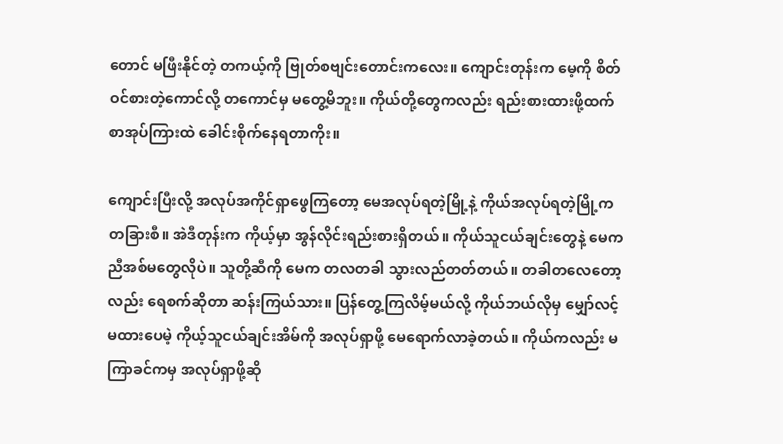တောင် မဖြီးနိုင်တဲ့ တကယ့်ကို ဗြုတ်စဗျင်းတောင်းကလေး။ ကျောင်းတုန်းက မေ့ကို စိတ်ဝင်စားတဲ့ကောင်လို့ တကောင်မှ မတွေ့မိဘူး။ ကိုယ်တို့တွေကလည်း ရည်းစားထားဖို့ထက် စာအုပ်ကြားထဲ ခေါင်းစိုက်နေရတာကိုး။

ကျောင်းပြီးလို့ အလုပ်အကိုင်ရှာဖွေကြတော့ မေအလုပ်ရတဲ့မြို့နဲ့ ကိုယ်အလုပ်ရတဲ့မြို့က တခြားစီ။ အဲဒီတုန်းက ကိုယ့်မှာ အွန်လိုင်းရည်းစားရှိတယ်။ ကိုယ်သူငယ်ချင်းတွေနဲ့ မေက ညီအစ်မတွေလိုပဲ။ သူတို့ဆီကို မေက တလတခါ သွားလည်တတ်တယ်။ တခါတလေတော့လည်း ရေစက်ဆိုတာ ဆန်းကြယ်သား။ ပြန်တွေ့ကြလိမ့်မယ်လို့ ကိုယ်ဘယ်လိုမှ မျှော်လင့်မထားပေမဲ့ ကိုယ့်သူငယ်ချင်းအိမ်ကို အလုပ်ရှာဖို့ မေရောက်လာခဲ့တယ်။ ကိုယ်ကလည်း မကြာခင်ကမှ အလုပ်ရှာဖို့ဆို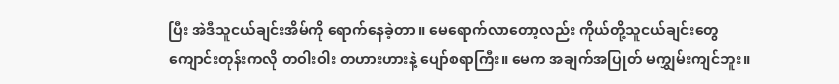ပြီး အဲဒီသူငယ်ချင်းအိမ်ကို ရောက်နေခဲ့တာ။ မေရောက်လာတော့လည်း ကိုယ်တို့သူငယ်ချင်းတွေ ကျောင်းတုန်းကလို တဝါးဝါး တဟားဟားနဲ့ ပျော်စရာကြီး။ မေက အချက်အပြုတ် မကျွှမ်းကျင်ဘူး။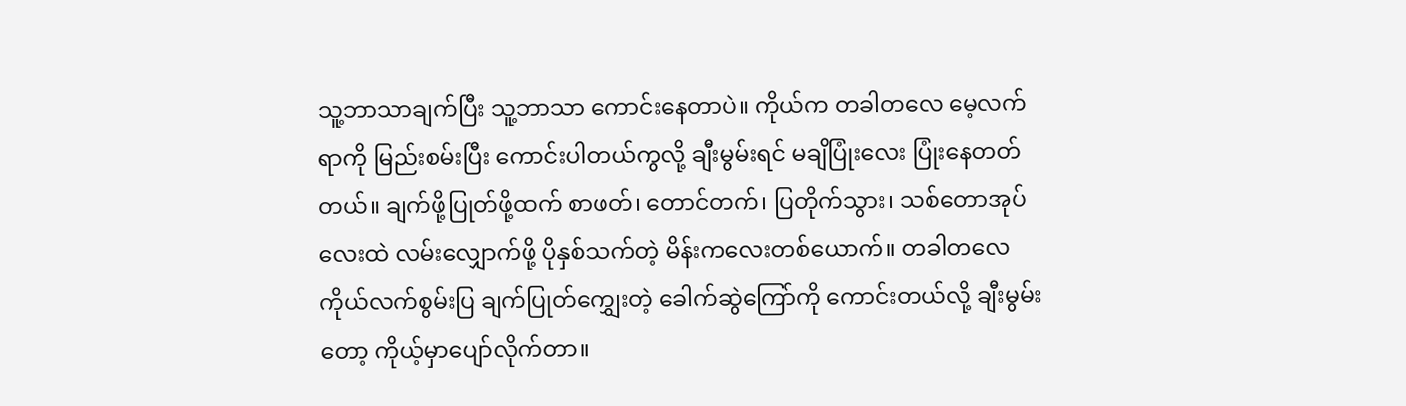သူ့ဘာသာချက်ပြီး သူ့ဘာသာ ကောင်းနေတာပဲ။ ကိုယ်က တခါတလေ မေ့လက်ရာကို မြည်းစမ်းပြီး ကောင်းပါတယ်ကွလို့ ချီးမွမ်းရင် မချိပြုံးလေး ပြုံးနေတတ်တယ်။ ချက်ဖို့ပြုတ်ဖို့ထက် စာဖတ်၊ တောင်တက်၊ ပြတိုက်သွား၊ သစ်တောအုပ်လေးထဲ လမ်းလျှောက်ဖို့ ပိုနှစ်သက်တဲ့ မိန်းကလေးတစ်ယောက်။ တခါတလေ ကိုယ်လက်စွမ်းပြ ချက်ပြုတ်‌ကျွှေးတဲ့ ခေါက်ဆွဲကြော်ကို ကောင်းတယ်လို့ ချီးမွမ်းတော့ ကိုယ့်မှာပျော်လိုက်တာ။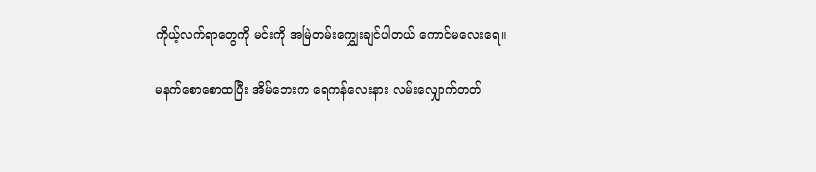ကိုယ့်လက်ရာတွေကို မင်းကို အမြဲတမ်း‌ကျွှေးချင်ပါတယ် ကောင်မလေးရေ။

မနက်စောစောထပြီး အိမ်ဘေးက ရေကန်လေးနား လမ်းလျှောက်တတ်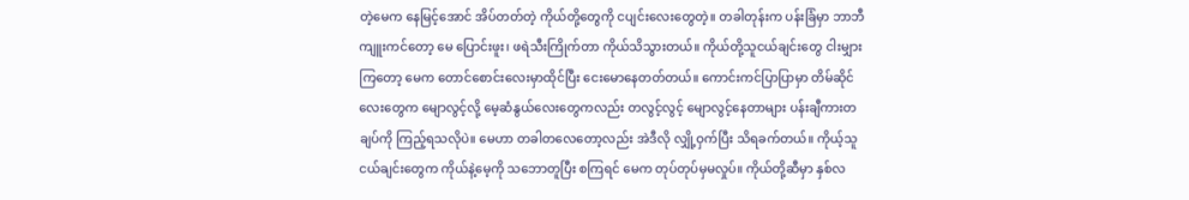တဲ့မေက နေမြင့်အောင် အိပ်တတ်တဲ့ ကိုယ်တို့တွေကို ငပျင်းလေးတွေတဲ့။ တခါတုန်းက ပန်းခြံမှာ ဘာဘီကျူးကင်တော့ မေ ပြောင်းဖူး၊ ဖရဲသီးကြိုက်တာ ကိုယ်သိသွားတယ်။ ကိုယ်တို့သူငယ်ချင်းတွေ ငါးမျှားကြတော့ မေက တောင်စောင်းလေးမှာထိုင်ပြီး ငေးမောနေတတ်တယ်။ ကောင်းကင်ပြာပြာမှာ တိမ်ဆိုင်လေးတွေက မျောလွင့်လို့ မေ့ဆံနွယ်လေးတွေကလည်း တလွင့်လွင့် မျောလွင့်နေတာများ ပန်းချီကားတချပ်ကို ကြည့်ရသလိုပဲ။ မေဟာ တခါတလေတော့လည်း အဲဒီလို လျှို့ဝှက်ပြီး သိရခက်တယ်။ ကိုယ့်သူငယ်ချင်းတွေက ကိုယ်နဲ့မေ့ကို သဘောတူပြီး စကြရင် မေက တုပ်တုပ်မှမလှုပ်။ ကိုယ်တို့ဆီမှာ နှစ်လ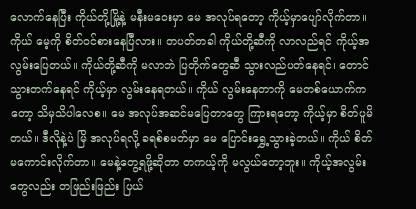လောက်နေပြီး ကိုယ်တို့မြို့နဲ့ မနီးမဝေးမှာ မေ အလုပ်ရတော့ ကိုယ့်မှာပျော်လိုက်တာ။ ကိုယ် မေ့ကို စိတ်ဝင်စားနေပြီလား။ တပတ်တခါ ကိုယ်တို့ဆီကို လာလည်ရင် ကိုယ့်အလွမ်းပြေတယ်။ ကိုယ်တို့ဆီကို မလာဘဲ ပြတိုက်တွေဆီ သွားလည်ပတ်နေရင်၊ တောင်သွားတက်နေရင် ကိုယ့်မှာ လွမ်းနေရတယ်။ ကိုယ် လွမ်းနေတာကို မေတစ်ယောက်ကတော့ သိမှသိပါလေစ။ မေ အလုပ်အဆင်မပြေတာတွေ ကြားရတော့ ကိုယ့်မှာ စိတ်ပူမိတယ်။ ဒီလိုနဲ့ပဲ မြိ အလုပ်ရလို့ ခရစ်စမတ်မှာ မေ ပြောင်းရွှေ့သွားခဲ့တယ်။ ကိုယ် စိတ်မကောင်းလိုက်တာ။ မေနဲ့တွေ့ရဖို့ဆိုတာ တကယ့်ကို မလွယ်တော့ဘူး။ ကိုယ့်အလွမ်းတွေလည်း တဖြည်းဖြည်း ပြယ်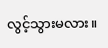လွင့်သွားမလား။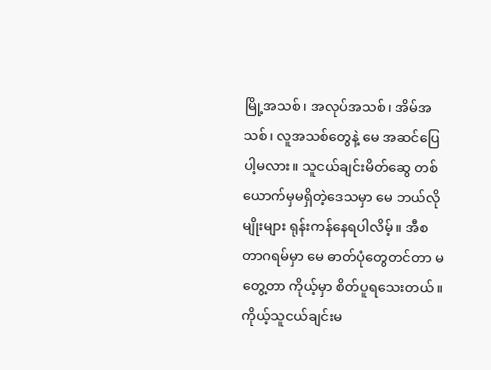မြို့အသစ်၊ အလုပ်အသစ်၊ အိမ်အသစ်၊ လူအသစ်တွေနဲ့ မေ အဆင်ပြေပါ့မလား။ သူငယ်ချင်းမိတ်ဆွေ တစ်ယောက်မှမရှိတဲ့ဒေသမှာ မေ ဘယ်လိုမျိုးများ ရုန်းကန်နေရပါလိမ့်။ အီစတာဂရမ်မှာ မေ ဓာတ်ပုံတွေတင်တာ မတွေ့တာ ကိုယ့်မှာ စိတ်ပူရသေးတယ်။ ကိုယ့်သူငယ်ချင်းမ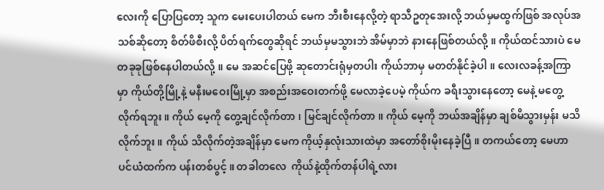လေးကို ပြောပြတော့ သူက မေးပေးပါတယ် မေက ဘီးစီးနေလို့တဲ့ ရာသီဥတုအေးလို့ ဘယ်မှမထွက်ဖြစ် အလုပ်အသစ်ဆိုတော့ စိတ်ဖိစီးလို့ ပိတ်ရက်တွေဆိုရင် ဘယ်မှမသွားဘဲ အိမ်မှာဘဲ နားနေဖြစ်တယ်လို့။ ကိုယ်ထင်သားပဲ မေ တခုခုဖြစ်နေပါတယ်လို့။ မေ အဆင်ပြေဖို့ ဆုတောင်းရုံမှတပါး ကိုယ်ဘာမှ မတတ်နိုင်ခဲ့ပါ။ လေးလခန့်အကြာမှာ ကိုယ်တို့မြို့နဲ့ မနီးမဝေးမြို့မှာ အစည်းအဝေးတက်ဖို့ မေလာခဲ့ပေမဲ့ ကိုယ်က ခရီးသွားနေတော့ မေနဲ့ မတွေ့လိုက်ရဘူး။ ကိုယ် မေ့ကို တွေ့ချင်လိုက်တာ၊ မြင်ချင်လိုက်တာ။ ကိုယ် မေ့ကို ဘယ်အချိန်မှာ ချစ်မိသွားမှန်း မသိလိုက်ဘူး။ ကိုယ် သိလိုက်တဲ့အချိန်မှာ မေက ကိုယ့်နှလုံးသားထဲမှာ အတော်စိုးမိုးနေခဲ့ပြီ။ တကယ်တော့ မေဟာ ပင်ယံထက်က ပန်းတစ်ပွင့်။ တခါတလေ  ကိုယ်နဲ့ထိုက်တန်ပါရဲ့လား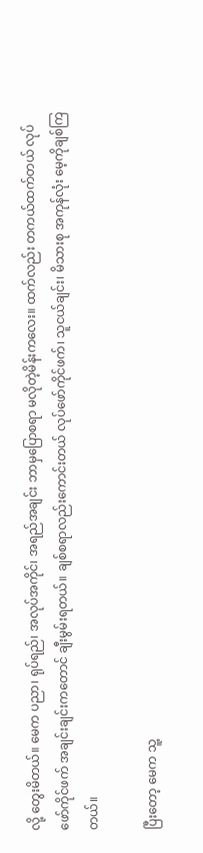လို့ တွေးမိတယ်။ မေက ပညာ၊ ရုပ်ရည်၊ အလုပ်အကိုင်၊ အရည်အချင်း ဘာမှပြောစရာ မလိုတဲ့မိန်းကလေး။ ထက်လည်း တကယ်ထက်တယ် လုပ်ဖော်ကိုင်ဖက် အချင်းချင်းကတောင် ချီးမွမ်းရတယ်။ ချစ်စရာလည်းကောင်းတယ် လုပ်ဖော်ကိုင်ဖက်၊ သူငယ်ချင်း၊ မိသားစု အကုန်လုံး မေ့ကိုချစ်ကြတယ်။

ပြီးတော့ မေက သူ့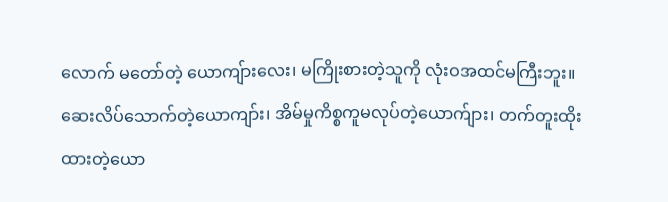လောက် မတော်တဲ့ ယောကျ်ားလေး၊ မကြိုးစားတဲ့သူကို လုံးဝအထင်မကြီးဘူး။ ဆေးလိပ်သောက်တဲ့ယောကျာ်း၊ အိမ်မှုကိစ္စကူမလုပ်တဲ့ယောက်ျား၊ တက်တူးထိုးထားတဲ့ယော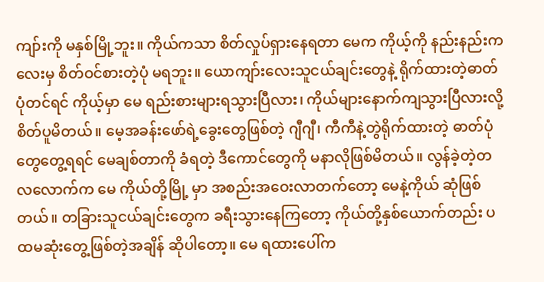ကျာ်းကို မနှစ်မြို့ဘူး။ ကိုယ်ကသာ စိတ်လှုပ်ရှားနေရတာ မေက ကိုယ့်ကို နည်းနည်းကလေးမှ စိတ်ဝင်စားတဲ့ပုံ မရဘူး။ ယောကျာ်းလေးသူငယ်ချင်းတွေနဲ့ ရိုက်ထားတဲ့ဓာတ်ပုံတင်ရင် ကိုယ့်မှာ မေ ရည်းစားများရသွားပြီလား၊ ကိုယ်များနောက်ကျသွားပြီလားလို့ စိတ်ပူမိတယ်။ မေ့အခန်းဖော်ရဲ့ခွေးတွေဖြစ်တဲ့ ဂျီဂျီ၊ ကီကီနဲ့တွဲရိုက်ထားတဲ့ ဓာတ်ပုံတွေတွေ့ရရင် မေချစ်တာကို ခံရတဲ့ ဒီကောင်တွေကို မနာလိုဖြစ်မိတယ်။ လွန်ခဲ့တဲ့တလလောက်က မေ ကိုယ်တို့မြို့ မှာ အစည်းအဝေးလာတက်တော့ မေနဲ့ကိုယ် ဆုံဖြစ်တယ်။ တခြားသူငယ်ချင်းတွေက ခရီးသွားနေကြတော့ ကိုယ်တို့နှစ်ယောက်တည်း ပထမဆုံးတွေ့ဖြစ်တဲ့အချိန် ဆိုပါတော့။ မေ ရထားပေါ်က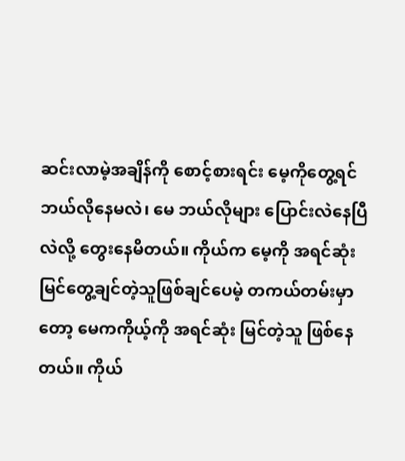ဆင်းလာမဲ့အချိန်ကို စောင့်စားရင်း မေ့ကိုတွေ့ရင် ဘယ်လိုနေမလဲ၊ မေ ဘယ်လိုများ ပြောင်းလဲနေပြီလဲလို့ တွေးနေမိတယ်။ ကိုယ်က မေ့ကို အရင်ဆုံး မြင်တွေ့ချင်တဲ့သူဖြစ်ချင်ပေမဲ့ တကယ်တမ်းမှာတော့ မေကကိုယ့်ကို အရင်ဆုံး မြင်တဲ့သူ ဖြစ်နေတယ်။ ကိုယ်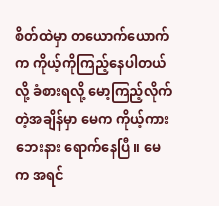စိတ်ထဲမှာ တယောက်ယောက်က ကိုယ့်ကိုကြည့်နေပါတယ်လို့ ခံစားရလို့ မော့ကြည့်လိုက်တဲ့အချိန်မှာ မေက ကိုယ့်ကားဘေးနား ရောက်နေပြီ။ မေက အရင်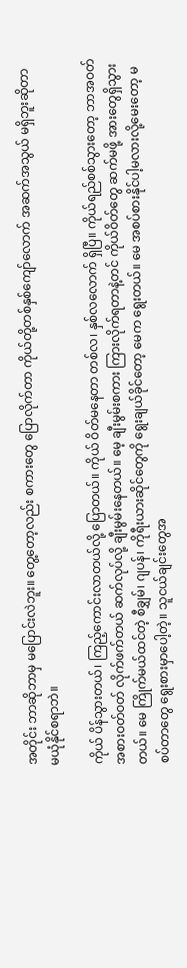အတိုင်း ဘာဆိုဘာမှ မပြောင်းလဲဘူး။ တွေ့တော့လည်း စကားတွေ ပြောလိုက်တာ ကိုယ်တို့တစ်နှစ်ကျော်လောက် အဆက်အသွယ် မရှိဘူးဆိုတာ မယုံနိုင်စရာဘဲ။

ကိုယ် ပိန်သွားတယ်၊ ကြည့်ကောင်းလာတယ်လို့ ပြောတယ်။ ကိုယ် ဝိတ်မနေတာ တစ်လ၊ နှစ်လလောက် ရှိပြီ။ ကိုယ်ရည်စစ်သွားတော့ ဘာအဝတ်အစားဝတ်ဝတ် လိုက်ဖက်တယ် ဆက်လုပ်လို့ ချီးမွမ်းနေတယ်။ မေ့ ချီးမွမ်းစကား ကြားလိုက်ရတာနဲ့တင် ကိုယ်ဝိတ်တွေ ဆက်မဖို့ အားတွေရှိသွားတယ်။ မေ ကြိုက်မယ်ထင်တဲ့ စီချွှမ်၊ ဂျပန်၊ ကိုရီးယားဆိုင်တွေကို ရွေးချယ်ခိုင်တော့ မေက ရွေးတယ်။ မေ အစပ်စားနိုင်ပါ့မလားလို့မေးတော့ မစပ်တာတွေ ရွေးစားမှာပေါ့တဲ့။ သူငယ်ချင်းတွေအ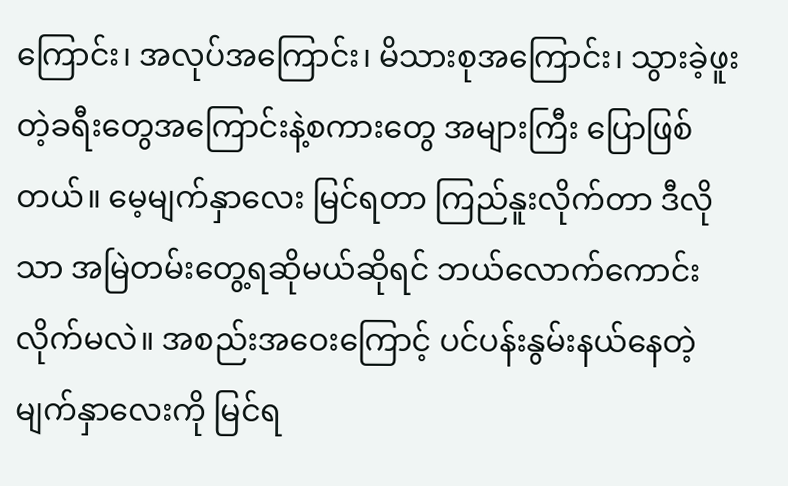ကြောင်း၊ အလုပ်အကြောင်း၊ မိသားစုအကြောင်း၊ သွားခဲ့ဖူးတဲ့ခရီးတွေအကြောင်းနဲ့စကားတွေ အများကြီး ပြောဖြစ်တယ်။ မေ့မျက်နှာလေး မြင်ရတာ ကြည်နူးလိုက်တာ ဒီလိုသာ အမြဲတမ်းတွေ့ရဆိုမယ်ဆိုရင် ဘယ်လောက်ကောင်းလိုက်မလဲ။ အစည်းအဝေးကြောင့် ပင်ပန်းနွမ်းနယ်နေတဲ့ မျက်နှာလေးကို မြင်ရ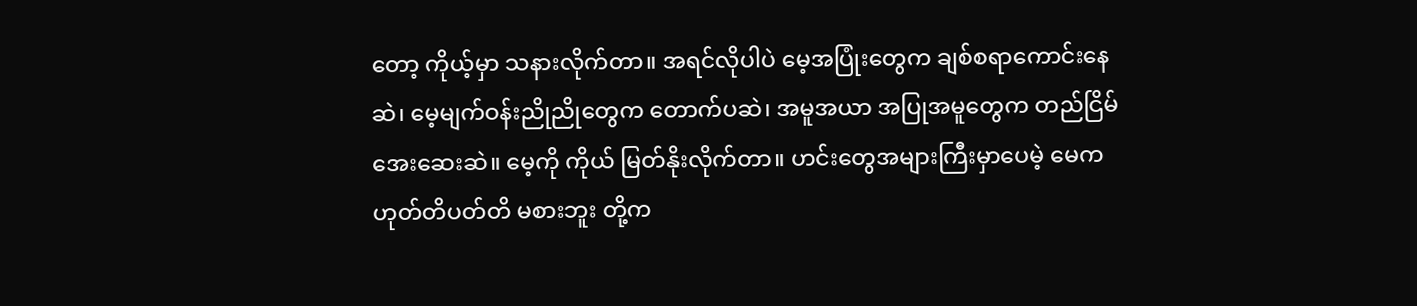တော့ ကိုယ့်မှာ သနားလိုက်တာ။ အရင်လိုပါပဲ မေ့အပြုံးတွေက ချစ်စရာကောင်းနေဆဲ၊ မေ့မျက်ဝန်းညိုညိုတွေက တောက်ပဆဲ၊ အမူအယာ အပြုအမူတွေက တည်ငြိမ်အေးဆေးဆဲ။ မေ့ကို ကိုယ် မြတ်နိုးလိုက်တာ။ ဟင်းတွေအများကြီးမှာပေမဲ့ မေက ဟုတ်တိပတ်တိ မစားဘူး တို့က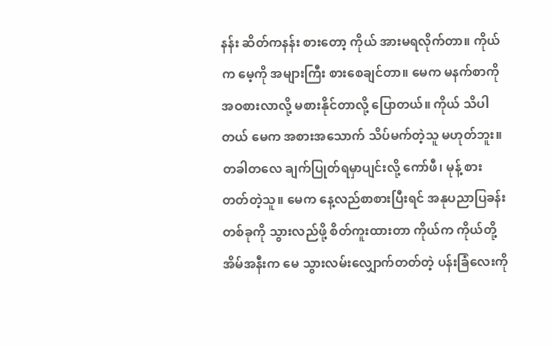နန်း ဆိတ်ကနန်း စားတော့ ကိုယ် အားမရလိုက်တာ။ ကိုယ်က မေ့ကို အများကြီး စားစေချင်တာ။ မေက မနက်စာကို အဝစားလာလို့ မစားနိုင်တာလို့ ပြောတယ်။ ကိုယ် သိပါတယ် မေက အစားအသောက် သိပ်မက်တဲ့သူ မဟုတ်ဘူး။ တခါတလေ ချက်ပြုတ်ရမှာပျင်းလို့ ကော်ဖီ၊ မုန့် စားတတ်တဲ့သူ။ မေက နေ့လည်စာစားပြီးရင် အနုပညာပြခန်းတစ်ခုကို သွားလည်ဖို့ စိတ်ကူးထားတာ ကိုယ်က ကိုယ်တို့အိမ်အနီးက မေ သွားလမ်းလျှောက်တတ်တဲ့ ပန်းခြံလေးကို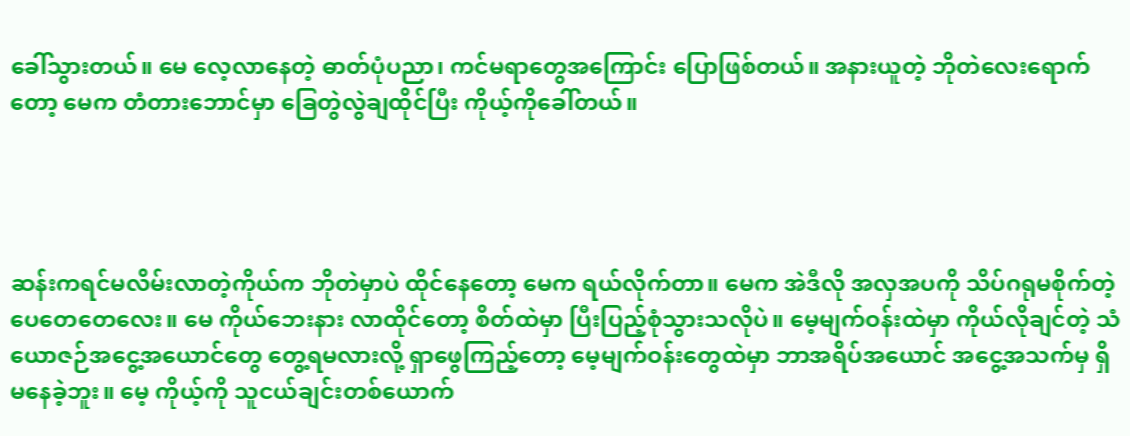ခေါ်သွားတယ်။ မေ လေ့လာနေတဲ့ ဓာတ်ပုံပညာ၊ ကင်မရာတွေအကြောင်း ပြောဖြစ်တယ်။ အနားယူတဲ့ ဘိုတဲလေးရောက်တော့ မေက တံတားဘောင်မှာ ခြေတွဲလွဲချထိုင်ပြီး ကိုယ့်ကိုခေါ်တယ်။




ဆန်းကရင်မလိမ်းလာတဲ့ကိုယ်က ဘိုတဲမှာပဲ ထိုင်နေတော့ မေက ရယ်လိုက်တာ။ မေက အဲဒီလို အလှအပကို သိပ်ဂရုမစိုက်တဲ့ ပေတေတေလေး။ မေ ကိုယ်ဘေးနား လာထိုင်တော့ စိတ်ထဲမှာ ပြီးပြည့်စုံသွားသလိုပဲ။ မေ့မျက်ဝန်းထဲမှာ ကိုယ်လိုချင်တဲ့ သံယောဇဉ်အငွေ့အယောင်တွေ တွေ့ရမလားလို့ ရှာဖွေကြည့်တော့ မေ့မျက်ဝန်းတွေထဲမှာ ဘာအရိပ်အယောင် အငွေ့အသက်မှ ရှိမနေခဲ့ဘူး။ မေ့ ကိုယ့်ကို သူငယ်ချင်းတစ်ယောက်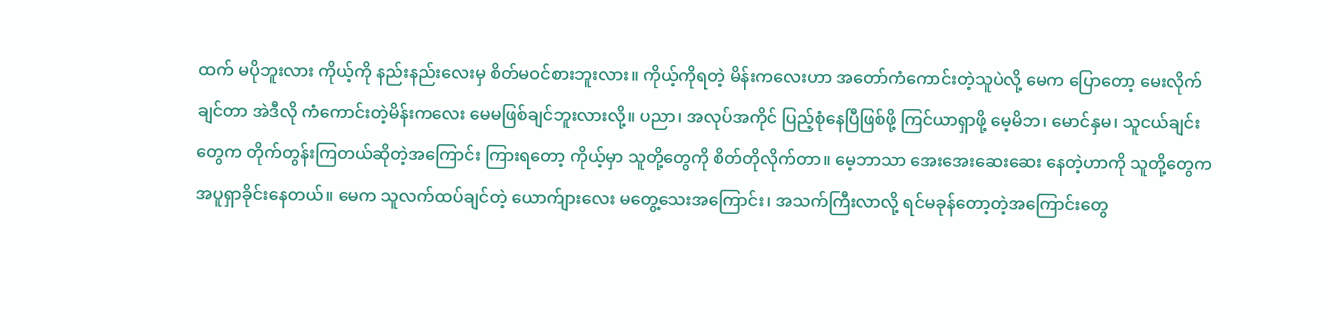ထက် မပိုဘူးလား ကိုယ့်ကို နည်းနည်းလေးမှ စိတ်မဝင်စားဘူးလား။ ကိုယ့်ကိုရတဲ့ မိန်းကလေးဟာ အတော်ကံကောင်းတဲ့သူပဲလို့ မေက ပြောတော့ မေးလိုက်ချင်တာ အဲဒီလို ကံကောင်းတဲ့မိန်းကလေး မေမဖြစ်ချင်ဘူးလားလို့။ ပညာ၊ အလုပ်အကိုင် ပြည့်စုံနေပြီဖြစ်ဖို့ ကြင်ယာရှာဖို့ မေ့မိဘ၊ မောင်နှမ၊ သူငယ်ချင်းတွေက တိုက်တွန်းကြတယ်ဆိုတဲ့အကြောင်း ကြားရတော့ ကိုယ့်မှာ သူတို့တွေကို စိတ်တိုလိုက်တာ။ မေ့ဘာသာ အေးအေးဆေးဆေး နေတဲ့ဟာကို သူတို့တွေက အပူရှာခိုင်းနေတယ်။ မေက သူလက်ထပ်ချင်တဲ့ ယောက်ျားလေး မတွေ့သေးအကြောင်း၊ အသက်ကြီးလာလို့ ရင်မခုန်တော့တဲ့အကြောင်းတွေ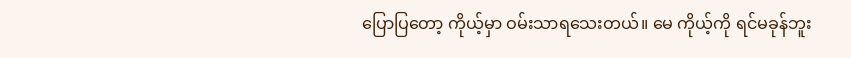ပြောပြတော့ ကိုယ့်မှာ ဝမ်းသာရသေးတယ်။ မေ ကိုယ့်ကို ရင်မခုန်ဘူး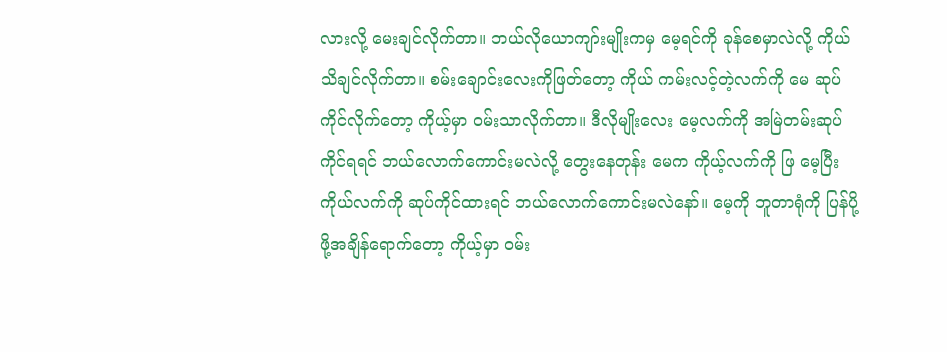လားလို့ မေးချင်လိုက်တာ။ ဘယ်လိုယောကျာ်းမျိုးကမှ မေ့ရင်ကို ခုန်စေမှာလဲလို့ ကိုယ်သိချင်လိုက်တာ။ စမ်းချောင်းလေးကိုဖြတ်တော့ ကိုယ် ကမ်းလင့်တဲ့လက်ကို မေ ဆုပ်ကိုင်လိုက်တော့ ကိုယ့်မှာ ဝမ်းသာလိုက်တာ။ ဒီလိုမျိုးလေး မေ့လက်ကို အမြဲတမ်းဆုပ်ကိုင်ရရင် ဘယ်လောက်ကောင်းမလဲလို့ တွေးနေတုန်း မေက ကိုယ့်လက်ကို ဖြ မေ့ပြီး ကိုယ်လက်ကို ဆုပ်ကိုင်ထားရင် ဘယ်လောက်ကောင်းမလဲနော်။ မေ့ကို ဘူတာရုံကို ပြန်ပို့ဖို့အချိန်ရောက်တော့ ကိုယ့်မှာ ဝမ်း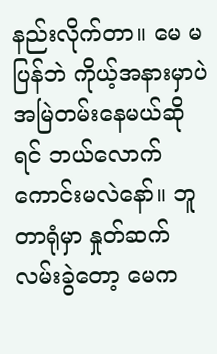နည်းလိုက်တာ။ မေ မပြန်ဘဲ ကိုယ့်အနားမှာပဲ အမြဲတမ်းနေမယ်ဆိုရင် ဘယ်လောက်ကောင်းမလဲနော်။ ဘူတာရုံမှာ နှုတ်ဆက်လမ်းခွဲတော့ မေက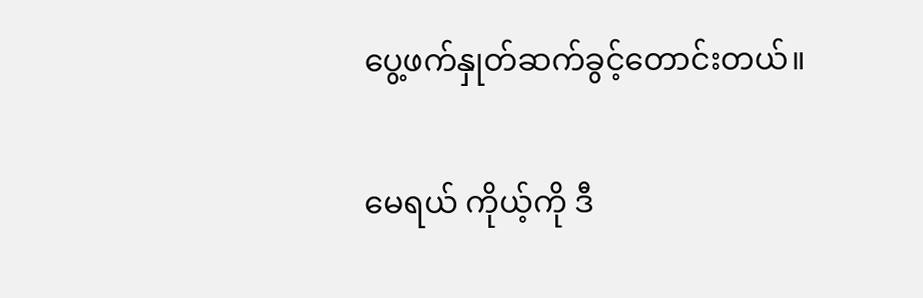ပွေ့ဖက်နှုတ်ဆက်ခွင့်တောင်းတယ်။

မေရယ် ကိုယ့်ကို ဒီ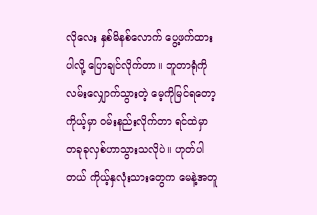လိုလေး နှစ်မိနစ်လောက် ပွေ့ဖက်ထားပါလို့ ပြောချင်လိုက်တာ။ ဘူတာရုံကို လမ်းလျှောက်သွားတဲ့ မေ့ကိုမြင်ရတော့ ကိုယ့်မှာ ဝမ်းနည်းလိုက်တာ ရင်ထဲမှာ တခုခုလှစ်ဟာသွားသလိုပဲ။ ဟုတ်ပါတယ် ကိုယ့်နှလုံးသားတွေက မေနဲ့အတူ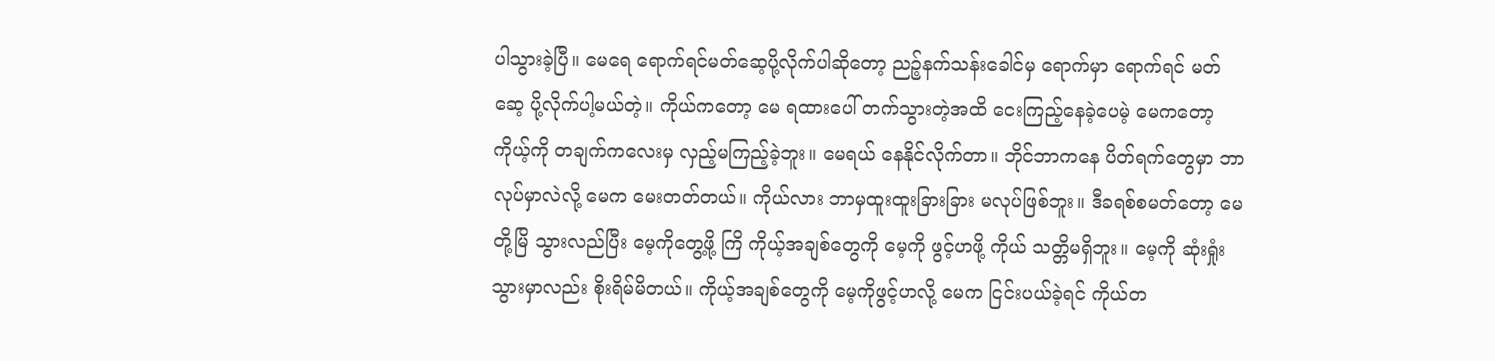ပါသွားခဲ့ပြီ။ မေရေ ရောက်ရင်မတ်ဆေ့ပို့လိုက်ပါဆိုတော့ ညဉ့်နက်သန်းခေါင်မှ ရောက်မှာ ရောက်ရင် မတ်ဆေ့ ပို့လိုက်ပါ့မယ်တဲ့။ ကိုယ်ကတော့ မေ ရထားပေါ် တက်သွားတဲ့အထိ ငေးကြည့်နေခဲ့ပေမဲ့ မေကတော့ ကိုယ့်ကို တချက်ကလေးမှ လှည့်မကြည့်ခဲ့ဘူး။ မေရယ် နေနိုင်လိုက်တာ။ ဘိုင်ဘာကနေ ပိတ်ရက်တွေမှာ ဘာလုပ်မှာလဲလို့ မေက မေးတတ်တယ်။ ကိုယ်လား ဘာမှထူးထူးခြားခြား မလုပ်ဖြစ်ဘူး။ ဒီခရစ်စမတ်တော့ မေတို့မြိ သွားလည်ပြီး မေ့ကိုတွေ့ဖို့ ကြိ ကိုယ့်အချစ်တွေကို မေ့ကို ဖွင့်ဟဖို့ ကိုယ် သတ္တိမရှိဘူး။ မေ့ကို ဆုံးရှုံးသွားမှာလည်း စိုးရိမ်မိတယ်။ ကိုယ့်အချစ်တွေကို မေ့ကိုဖွင့်ဟလို့ မေက ငြင်းပယ်ခဲ့ရင် ကိုယ်တ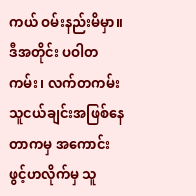ကယ် ဝမ်းနည်းမိမှာ။ ဒီအတိုင်း ပဝါတကမ်း၊ လက်တကမ်း သူငယ်ချင်းအဖြစ်နေတာကမှ အကောင်း ဖွင့်ဟလိုက်မှ သူ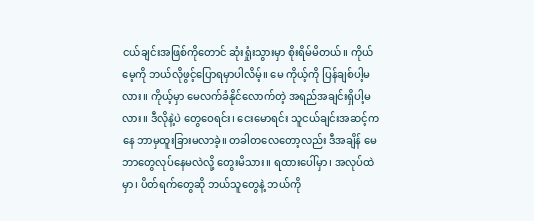ငယ်ချင်းအဖြစ်ကိုတောင် ဆုံးရှုံးသွားမှာ စိုးရိမ်မိတယ်။ ကိုယ် မေ့ကို ဘယ်လိုဖွင့်ပြောရမှာပါလိမ့်။ မေ ကိုယ့်ကို ပြန်ချစ်ပါ့မလား။ ကိုယ့်မှာ မေလက်ခံနိုင်လောက်တဲ့ အရည်အချင်းရှိပါ့မလား။ ဒီလိုနဲ့ပဲ တွေဝေရင်း၊ ငေးမောရင်း သူငယ်ချင်းအဆင့်ကနေ ဘာမှထူးခြားမလာခဲ့။ တခါတလေတော့လည်း ဒီအချိန် မေ ဘာတွေလုပ်နေမလဲလို့ တွေးမိသား။ ရထားပေါ်မှာ၊ အလုပ်ထဲမှာ၊ ပိတ်ရက်တွေဆို ဘယ်သူတွေနဲ့ ဘယ်ကို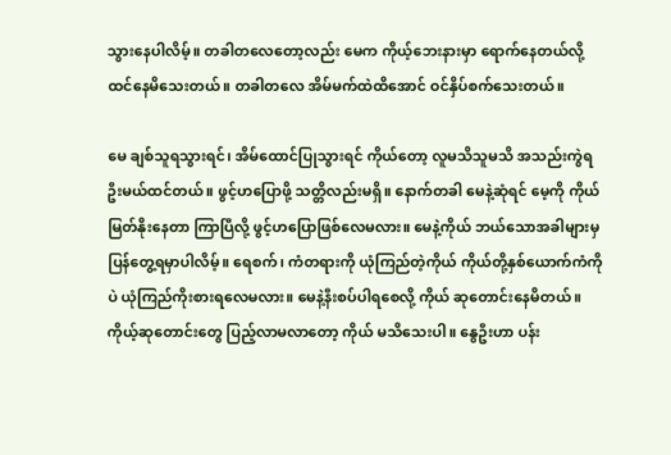သွားနေပါလိမ့်။ တခါတလေတော့လည်း မေက ကိုယ့်ဘေးနားမှာ ရောက်နေတယ်လို့ ထင်နေမိသေးတယ်။ တခါတလေ အိမ်မက်ထဲထိအောင် ဝင်နှိပ်စက်သေးတယ်။

မေ ချစ်သူရသွားရင်၊ အိမ်ထောင်ပြုသွားရင် ကိုယ်တော့ လူမသိသူမသိ အသည်းကွဲရဦးမယ်ထင်တယ်။ ဖွင့်ဟပြောဖို့ သတ္တိလည်းမရှိ။ နောက်တခါ မေနဲ့ဆုံရင် မေ့ကို ကိုယ်မြတ်နိုးနေတာ ကြာပြီလို့ ဖွင့်ဟပြောဖြစ်လေမလား။ မေနဲ့ကိုယ် ဘယ်သောအခါများမှ ပြန်တွေ့ရမှာပါလိမ့်။ ရေစက်၊ ကံတရားကို ယုံကြည်တဲ့ကိုယ် ကိုယ်တို့နှစ်ယောက်ကံကိုပဲ ယုံကြည်ကိုးစားရလေမလား။ မေနဲ့နီးစပ်ပါရစေလို့ ကိုယ် ဆုတောင်းနေမိတယ်။ ကိုယ့်ဆုတောင်းတွေ ပြည့်လာမလာတော့ ကိုယ် မသိသေးပါ။ နွေဦးဟာ ပန်း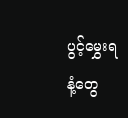ပွင့်မွှေးရနံ့တွေ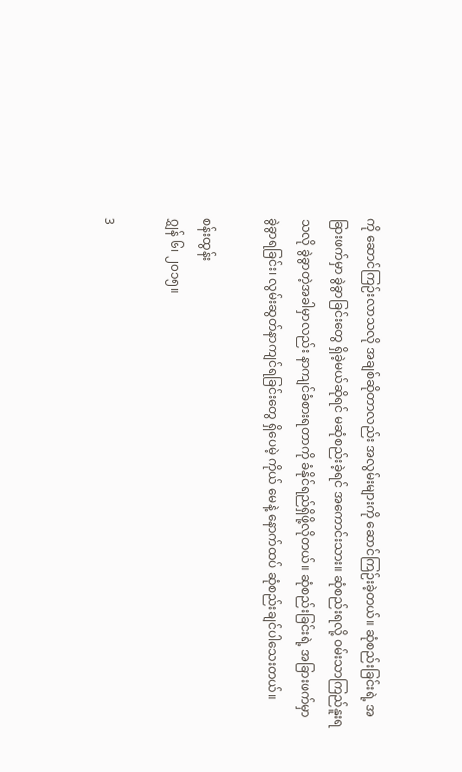ကို ဆောင်ကြဉ်းလာသလို အချစ်ဆိုတာလည်း အလွမ်းများကို ဆောင်ကြဉ်းခဲ့တယ်။ ဆုံစည်းခြင်းရဲ့ အခြားဖက်မှာ ခွဲခွာခြင်းတွေ ရှိခဲ့မယ်ဆိုရင် မဆုံစည်းခဲ့ရင် အကောင်းသား။ ဆုံစည်းရလို့ ဝမ်းသာကြည်နူးရသလို ခွဲခွာတဲ့အခါမှာလည်း နာကျင်ခံစားရတာကို ခံနိုင်ရည်ရှိဖို့လိုတယ်။ ဆုံစည်းခြင်းရဲ့ အခြားဖက်မှာ ခွဲခွာရခြင်း၊ လွမ်းဆွတ်နာကျင်ရခြင်းတွေ ရှိပေမဲ့ ကိုယ် မေနဲ့ နောက်ထပ် ဆုံစည်းချင်ပါသေးတယ်။

စန်းထွန်း
ဂျွှန် ၆၊ ၂၀၁၅။

3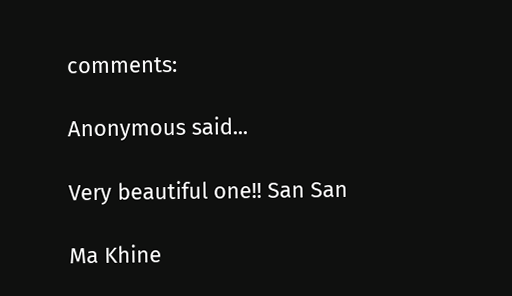comments:

Anonymous said...

Very beautiful one!! San San

Ma Khine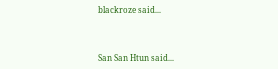blackroze said...



San San Htun said...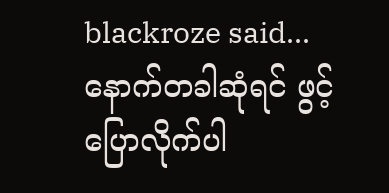blackroze said...
နောက်တခါဆုံရင် ဖွင့်ပြောလိုက်ပါ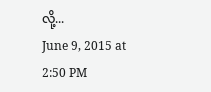လို့...
June 9, 2015 at 2:50 PM